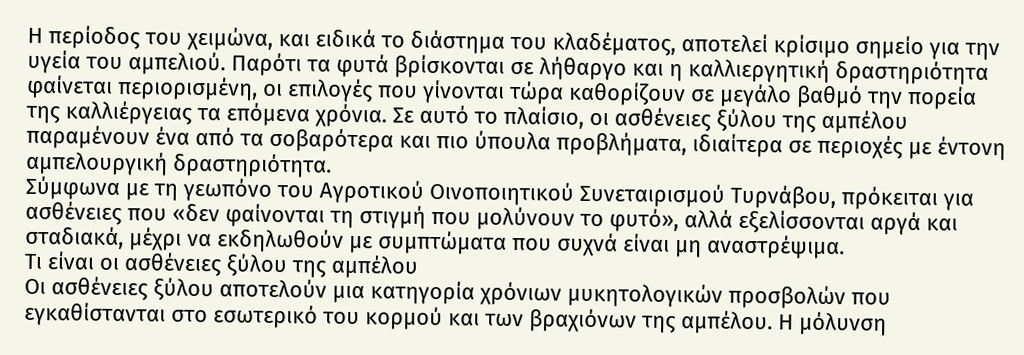Η περίοδος του χειμώνα, και ειδικά το διάστημα του κλαδέματος, αποτελεί κρίσιμο σημείο για την υγεία του αμπελιού. Παρότι τα φυτά βρίσκονται σε λήθαργο και η καλλιεργητική δραστηριότητα φαίνεται περιορισμένη, οι επιλογές που γίνονται τώρα καθορίζουν σε μεγάλο βαθμό την πορεία της καλλιέργειας τα επόμενα χρόνια. Σε αυτό το πλαίσιο, οι ασθένειες ξύλου της αμπέλου παραμένουν ένα από τα σοβαρότερα και πιο ύπουλα προβλήματα, ιδιαίτερα σε περιοχές με έντονη αμπελουργική δραστηριότητα.
Σύμφωνα με τη γεωπόνο του Αγροτικού Οινοποιητικού Συνεταιρισμού Τυρνάβου, πρόκειται για ασθένειες που «δεν φαίνονται τη στιγμή που μολύνουν το φυτό», αλλά εξελίσσονται αργά και σταδιακά, μέχρι να εκδηλωθούν με συμπτώματα που συχνά είναι μη αναστρέψιμα.
Τι είναι οι ασθένειες ξύλου της αμπέλου
Οι ασθένειες ξύλου αποτελούν μια κατηγορία χρόνιων μυκητολογικών προσβολών που εγκαθίστανται στο εσωτερικό του κορμού και των βραχιόνων της αμπέλου. Η μόλυνση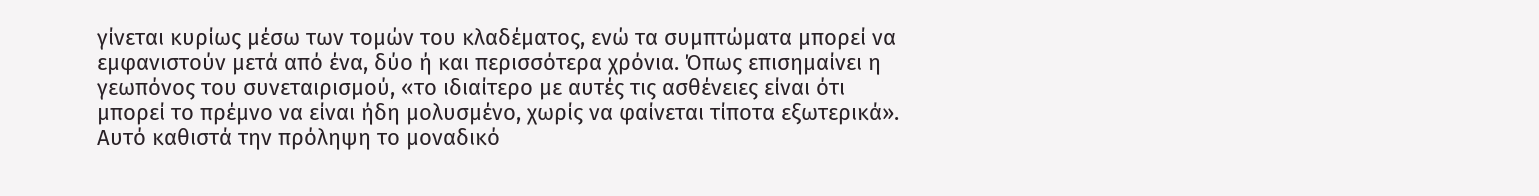γίνεται κυρίως μέσω των τομών του κλαδέματος, ενώ τα συμπτώματα μπορεί να εμφανιστούν μετά από ένα, δύο ή και περισσότερα χρόνια. Όπως επισημαίνει η γεωπόνος του συνεταιρισμού, «το ιδιαίτερο με αυτές τις ασθένειες είναι ότι μπορεί το πρέμνο να είναι ήδη μολυσμένο, χωρίς να φαίνεται τίποτα εξωτερικά». Αυτό καθιστά την πρόληψη το μοναδικό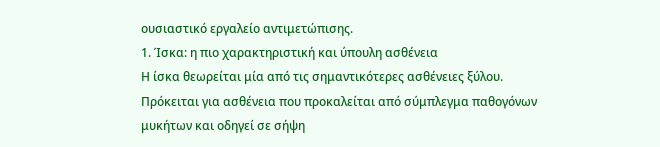ουσιαστικό εργαλείο αντιμετώπισης.
1. Ίσκα: η πιο χαρακτηριστική και ύπουλη ασθένεια
Η ίσκα θεωρείται μία από τις σημαντικότερες ασθένειες ξύλου. Πρόκειται για ασθένεια που προκαλείται από σύμπλεγμα παθογόνων μυκήτων και οδηγεί σε σήψη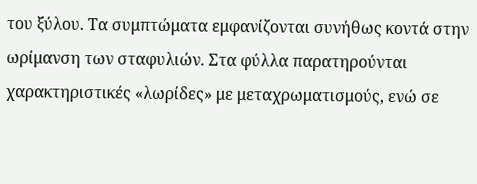του ξύλου. Τα συμπτώματα εμφανίζονται συνήθως κοντά στην ωρίμανση των σταφυλιών. Στα φύλλα παρατηρούνται χαρακτηριστικές «λωρίδες» με μεταχρωματισμούς, ενώ σε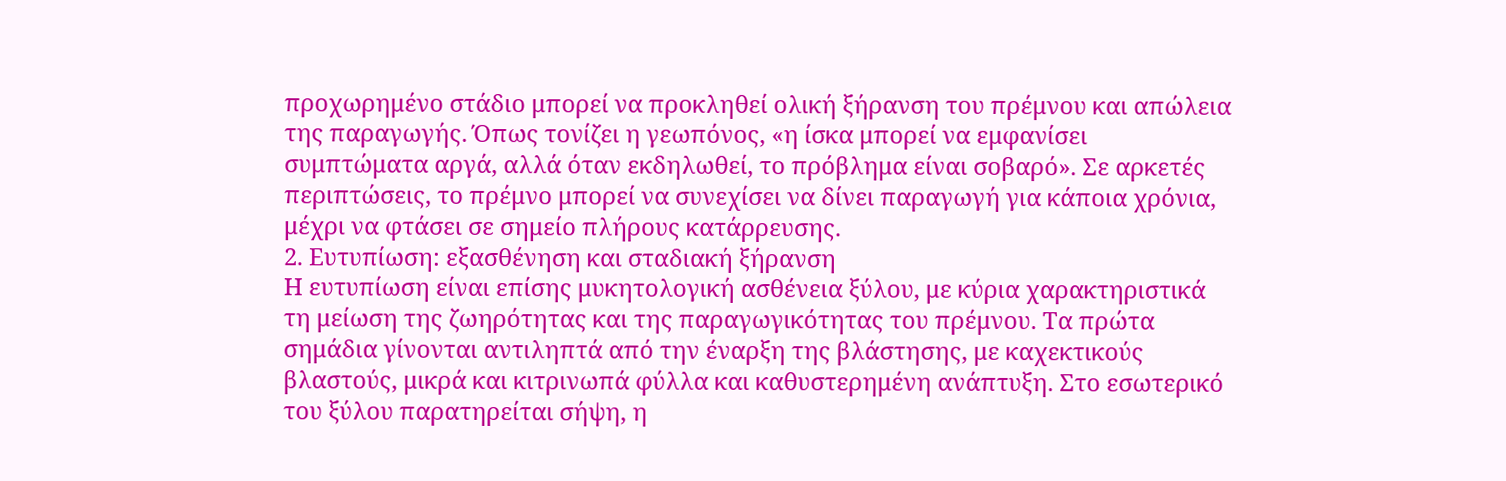προχωρημένο στάδιο μπορεί να προκληθεί ολική ξήρανση του πρέμνου και απώλεια της παραγωγής. Όπως τονίζει η γεωπόνος, «η ίσκα μπορεί να εμφανίσει συμπτώματα αργά, αλλά όταν εκδηλωθεί, το πρόβλημα είναι σοβαρό». Σε αρκετές περιπτώσεις, το πρέμνο μπορεί να συνεχίσει να δίνει παραγωγή για κάποια χρόνια, μέχρι να φτάσει σε σημείο πλήρους κατάρρευσης.
2. Ευτυπίωση: εξασθένηση και σταδιακή ξήρανση
Η ευτυπίωση είναι επίσης μυκητολογική ασθένεια ξύλου, με κύρια χαρακτηριστικά τη μείωση της ζωηρότητας και της παραγωγικότητας του πρέμνου. Τα πρώτα σημάδια γίνονται αντιληπτά από την έναρξη της βλάστησης, με καχεκτικούς βλαστούς, μικρά και κιτρινωπά φύλλα και καθυστερημένη ανάπτυξη. Στο εσωτερικό του ξύλου παρατηρείται σήψη, η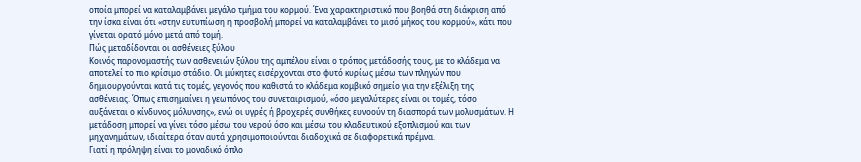οποία μπορεί να καταλαμβάνει μεγάλο τμήμα του κορμού. Ένα χαρακτηριστικό που βοηθά στη διάκριση από την ίσκα είναι ότι «στην ευτυπίωση η προσβολή μπορεί να καταλαμβάνει το μισό μήκος του κορμού», κάτι που γίνεται ορατό μόνο μετά από τομή.
Πώς μεταδίδονται οι ασθένειες ξύλου
Κοινός παρονομαστής των ασθενειών ξύλου της αμπέλου είναι ο τρόπος μετάδοσής τους, με το κλάδεμα να αποτελεί το πιο κρίσιμο στάδιο. Οι μύκητες εισέρχονται στο φυτό κυρίως μέσω των πληγών που δημιουργούνται κατά τις τομές, γεγονός που καθιστά το κλάδεμα κομβικό σημείο για την εξέλιξη της ασθένειας. Όπως επισημαίνει η γεωπόνος του συνεταιρισμού, «όσο μεγαλύτερες είναι οι τομές, τόσο αυξάνεται ο κίνδυνος μόλυνσης», ενώ οι υγρές ή βροχερές συνθήκες ευνοούν τη διασπορά των μολυσμάτων. Η μετάδοση μπορεί να γίνει τόσο μέσω του νερού όσο και μέσω του κλαδευτικού εξοπλισμού και των μηχανημάτων, ιδιαίτερα όταν αυτά χρησιμοποιούνται διαδοχικά σε διαφορετικά πρέμνα.
Γιατί η πρόληψη είναι το μοναδικό όπλο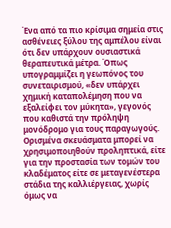Ένα από τα πιο κρίσιμα σημεία στις ασθένειες ξύλου της αμπέλου είναι ότι δεν υπάρχουν ουσιαστικά θεραπευτικά μέτρα. Όπως υπογραμμίζει η γεωπόνος του συνεταιρισμού, «δεν υπάρχει χημική καταπολέμηση που να εξαλείφει τον μύκητα», γεγονός που καθιστά την πρόληψη μονόδρομο για τους παραγωγούς. Ορισμένα σκευάσματα μπορεί να χρησιμοποιηθούν προληπτικά, είτε για την προστασία των τομών του κλαδέματος είτε σε μεταγενέστερα στάδια της καλλιέργειας, χωρίς όμως να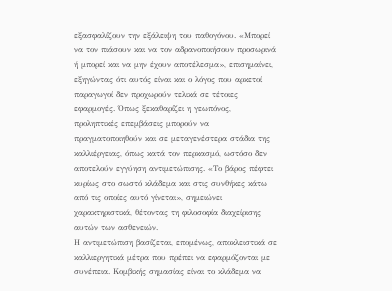εξασφαλίζουν την εξάλειψη του παθογόνου. «Μπορεί να τον πιάσουν και να τον αδρανοποιήσουν προσωρινά ή μπορεί και να μην έχουν αποτέλεσμα», επισημαίνει, εξηγώντας ότι αυτός είναι και ο λόγος που αρκετοί παραγωγοί δεν προχωρούν τελικά σε τέτοιες εφαρμογές. Όπως ξεκαθαρίζει η γεωπόνος, προληπτικές επεμβάσεις μπορούν να πραγματοποιηθούν και σε μεταγενέστερα στάδια της καλλιέργειας, όπως κατά τον περκασμό, ωστόσο δεν αποτελούν εγγύηση αντιμετώπισης. «Το βάρος πέφτει κυρίως στο σωστό κλάδεμα και στις συνθήκες κάτω από τις οποίες αυτό γίνεται», σημειώνει χαρακτηριστικά, θέτοντας τη φιλοσοφία διαχείρισης αυτών των ασθενειών.
Η αντιμετώπιση βασίζεται, επομένως, αποκλειστικά σε καλλιεργητικά μέτρα που πρέπει να εφαρμόζονται με συνέπεια. Κομβικής σημασίας είναι το κλάδεμα να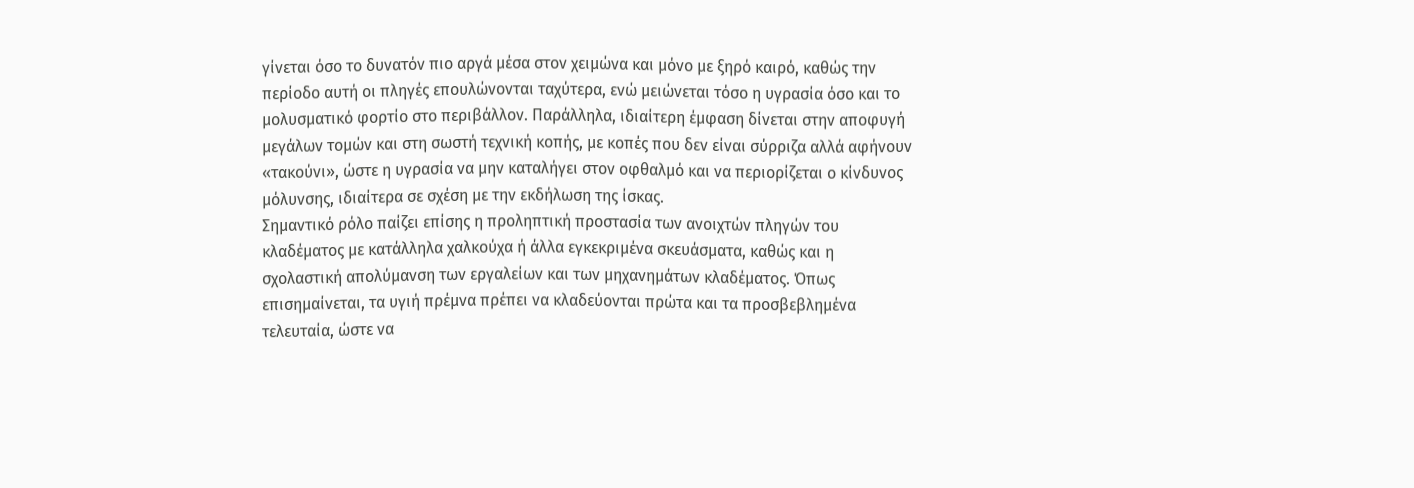γίνεται όσο το δυνατόν πιο αργά μέσα στον χειμώνα και μόνο με ξηρό καιρό, καθώς την περίοδο αυτή οι πληγές επουλώνονται ταχύτερα, ενώ μειώνεται τόσο η υγρασία όσο και το μολυσματικό φορτίο στο περιβάλλον. Παράλληλα, ιδιαίτερη έμφαση δίνεται στην αποφυγή μεγάλων τομών και στη σωστή τεχνική κοπής, με κοπές που δεν είναι σύρριζα αλλά αφήνουν «τακούνι», ώστε η υγρασία να μην καταλήγει στον οφθαλμό και να περιορίζεται ο κίνδυνος μόλυνσης, ιδιαίτερα σε σχέση με την εκδήλωση της ίσκας.
Σημαντικό ρόλο παίζει επίσης η προληπτική προστασία των ανοιχτών πληγών του κλαδέματος με κατάλληλα χαλκούχα ή άλλα εγκεκριμένα σκευάσματα, καθώς και η σχολαστική απολύμανση των εργαλείων και των μηχανημάτων κλαδέματος. Όπως επισημαίνεται, τα υγιή πρέμνα πρέπει να κλαδεύονται πρώτα και τα προσβεβλημένα τελευταία, ώστε να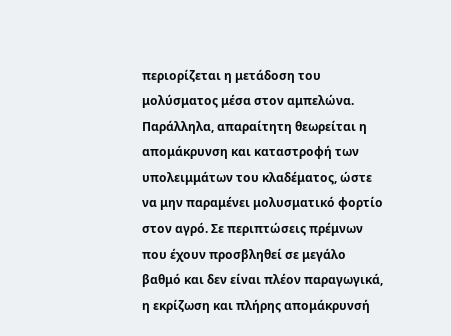περιορίζεται η μετάδοση του μολύσματος μέσα στον αμπελώνα.
Παράλληλα, απαραίτητη θεωρείται η απομάκρυνση και καταστροφή των υπολειμμάτων του κλαδέματος, ώστε να μην παραμένει μολυσματικό φορτίο στον αγρό. Σε περιπτώσεις πρέμνων που έχουν προσβληθεί σε μεγάλο βαθμό και δεν είναι πλέον παραγωγικά, η εκρίζωση και πλήρης απομάκρυνσή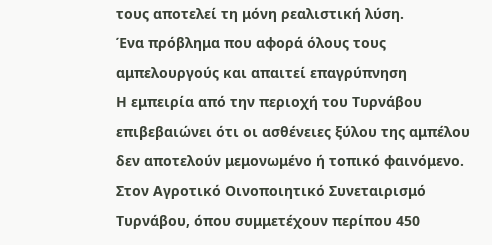τους αποτελεί τη μόνη ρεαλιστική λύση.
Ένα πρόβλημα που αφορά όλους τους αμπελουργούς και απαιτεί επαγρύπνηση
Η εμπειρία από την περιοχή του Τυρνάβου επιβεβαιώνει ότι οι ασθένειες ξύλου της αμπέλου δεν αποτελούν μεμονωμένο ή τοπικό φαινόμενο. Στον Αγροτικό Οινοποιητικό Συνεταιρισμό Τυρνάβου, όπου συμμετέχουν περίπου 450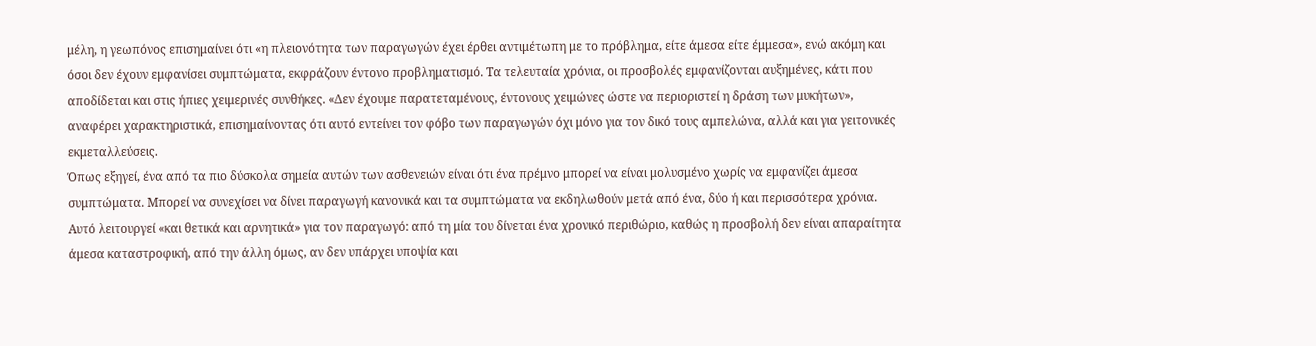μέλη, η γεωπόνος επισημαίνει ότι «η πλειονότητα των παραγωγών έχει έρθει αντιμέτωπη με το πρόβλημα, είτε άμεσα είτε έμμεσα», ενώ ακόμη και όσοι δεν έχουν εμφανίσει συμπτώματα, εκφράζουν έντονο προβληματισμό. Τα τελευταία χρόνια, οι προσβολές εμφανίζονται αυξημένες, κάτι που αποδίδεται και στις ήπιες χειμερινές συνθήκες. «Δεν έχουμε παρατεταμένους, έντονους χειμώνες ώστε να περιοριστεί η δράση των μυκήτων», αναφέρει χαρακτηριστικά, επισημαίνοντας ότι αυτό εντείνει τον φόβο των παραγωγών όχι μόνο για τον δικό τους αμπελώνα, αλλά και για γειτονικές εκμεταλλεύσεις.
Όπως εξηγεί, ένα από τα πιο δύσκολα σημεία αυτών των ασθενειών είναι ότι ένα πρέμνο μπορεί να είναι μολυσμένο χωρίς να εμφανίζει άμεσα συμπτώματα. Μπορεί να συνεχίσει να δίνει παραγωγή κανονικά και τα συμπτώματα να εκδηλωθούν μετά από ένα, δύο ή και περισσότερα χρόνια. Αυτό λειτουργεί «και θετικά και αρνητικά» για τον παραγωγό: από τη μία του δίνεται ένα χρονικό περιθώριο, καθώς η προσβολή δεν είναι απαραίτητα άμεσα καταστροφική, από την άλλη όμως, αν δεν υπάρχει υποψία και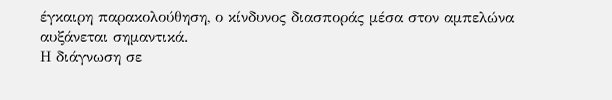έγκαιρη παρακολούθηση, ο κίνδυνος διασποράς μέσα στον αμπελώνα αυξάνεται σημαντικά.
Η διάγνωση σε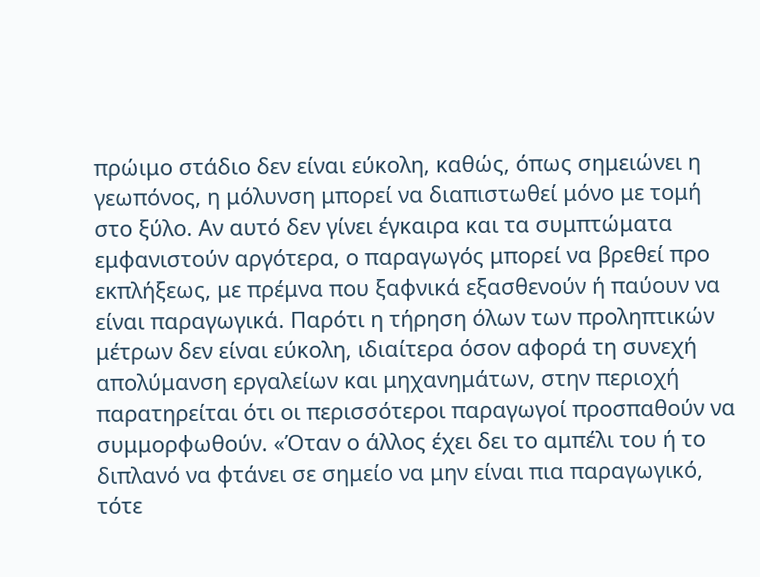πρώιμο στάδιο δεν είναι εύκολη, καθώς, όπως σημειώνει η γεωπόνος, η μόλυνση μπορεί να διαπιστωθεί μόνο με τομή στο ξύλο. Αν αυτό δεν γίνει έγκαιρα και τα συμπτώματα εμφανιστούν αργότερα, ο παραγωγός μπορεί να βρεθεί προ εκπλήξεως, με πρέμνα που ξαφνικά εξασθενούν ή παύουν να είναι παραγωγικά. Παρότι η τήρηση όλων των προληπτικών μέτρων δεν είναι εύκολη, ιδιαίτερα όσον αφορά τη συνεχή απολύμανση εργαλείων και μηχανημάτων, στην περιοχή παρατηρείται ότι οι περισσότεροι παραγωγοί προσπαθούν να συμμορφωθούν. «Όταν ο άλλος έχει δει το αμπέλι του ή το διπλανό να φτάνει σε σημείο να μην είναι πια παραγωγικό, τότε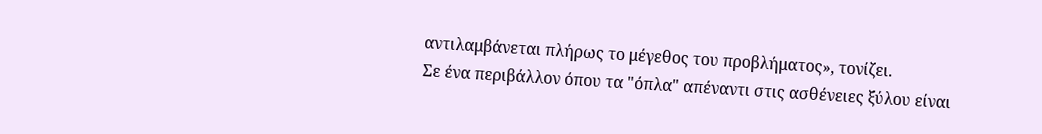αντιλαμβάνεται πλήρως το μέγεθος του προβλήματος», τονίζει.
Σε ένα περιβάλλον όπου τα "όπλα" απέναντι στις ασθένειες ξύλου είναι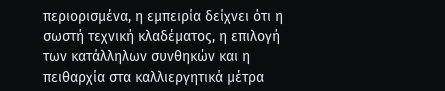περιορισμένα, η εμπειρία δείχνει ότι η σωστή τεχνική κλαδέματος, η επιλογή των κατάλληλων συνθηκών και η πειθαρχία στα καλλιεργητικά μέτρα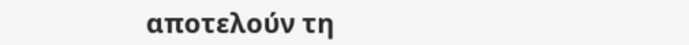αποτελούν τη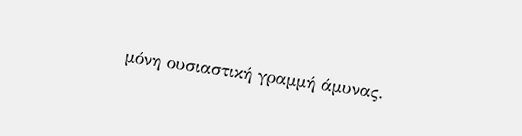μόνη ουσιαστική γραμμή άμυνας.